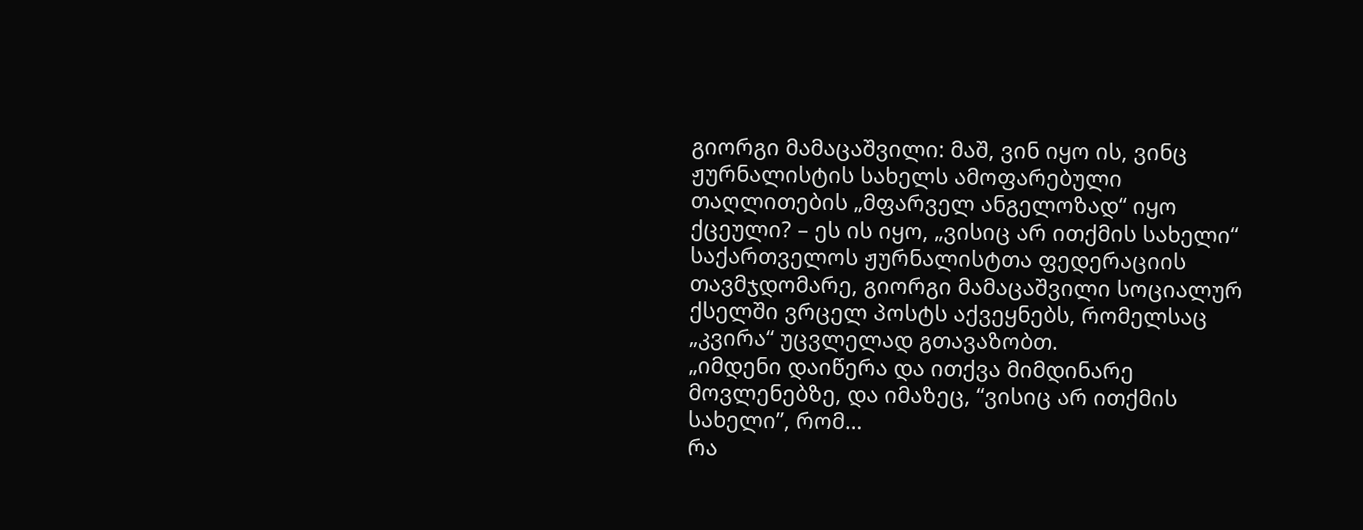გიორგი მამაცაშვილი: მაშ, ვინ იყო ის, ვინც ჟურნალისტის სახელს ამოფარებული თაღლითების „მფარველ ანგელოზად“ იყო ქცეული? – ეს ის იყო, „ვისიც არ ითქმის სახელი“
საქართველოს ჟურნალისტთა ფედერაციის თავმჯდომარე, გიორგი მამაცაშვილი სოციალურ ქსელში ვრცელ პოსტს აქვეყნებს, რომელსაც „კვირა“ უცვლელად გთავაზობთ.
„იმდენი დაიწერა და ითქვა მიმდინარე მოვლენებზე, და იმაზეც, “ვისიც არ ითქმის სახელი”, რომ…
რა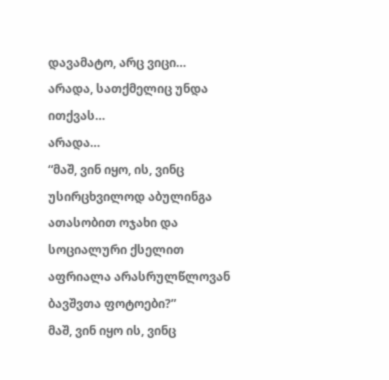დავამატო, არც ვიცი…
არადა, სათქმელიც უნდა ითქვას…
არადა…
“მაშ, ვინ იყო, ის, ვინც უსირცხვილოდ აბულინგა ათასობით ოჯახი და სოციალური ქსელით აფრიალა არასრულწლოვან ბავშვთა ფოტოები?”
მაშ, ვინ იყო ის, ვინც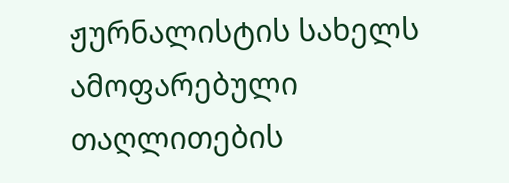ჟურნალისტის სახელს ამოფარებული თაღლითების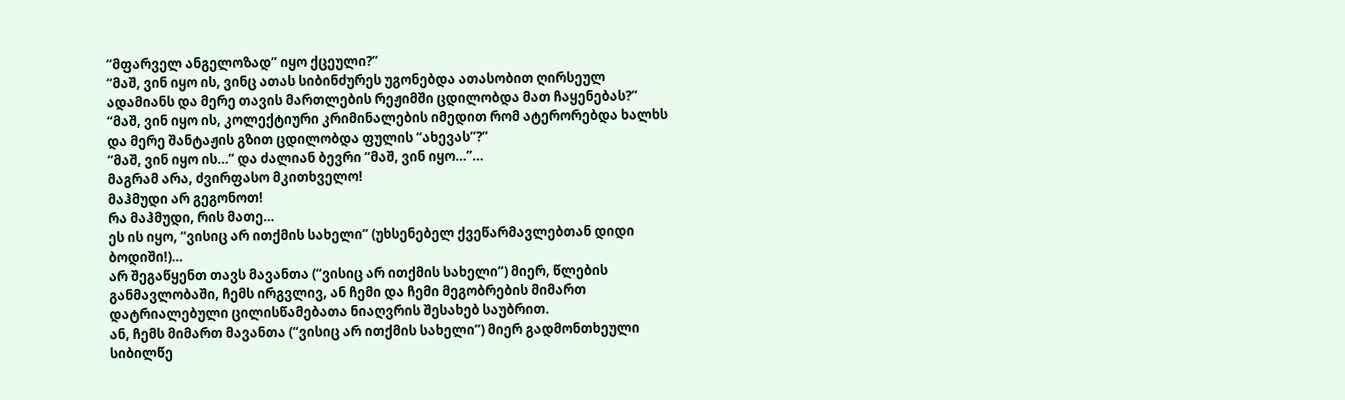“მფარველ ანგელოზად” იყო ქცეული?”
“მაშ, ვინ იყო ის, ვინც ათას სიბინძურეს უგონებდა ათასობით ღირსეულ ადამიანს და მერე თავის მართლების რეჟიმში ცდილობდა მათ ჩაყენებას?”
“მაშ, ვინ იყო ის, კოლექტიური კრიმინალების იმედით რომ ატერორებდა ხალხს და მერე შანტაჟის გზით ცდილობდა ფულის “ახევას”?”
“მაშ, ვინ იყო ის…” და ძალიან ბევრი “მაშ, ვინ იყო…”…
მაგრამ არა, ძვირფასო მკითხველო!
მაჰმუდი არ გეგონოთ!
რა მაჰმუდი, რის მათე…
ეს ის იყო, “ვისიც არ ითქმის სახელი” (უხსენებელ ქვეწარმავლებთან დიდი ბოდიში!)…
არ შეგაწყენთ თავს მავანთა (“ვისიც არ ითქმის სახელი”) მიერ, წლების განმავლობაში, ჩემს ირგვლივ, ან ჩემი და ჩემი მეგობრების მიმართ დატრიალებული ცილისწამებათა ნიაღვრის შესახებ საუბრით.
ან, ჩემს მიმართ მავანთა (“ვისიც არ ითქმის სახელი”) მიერ გადმონთხეული სიბილწე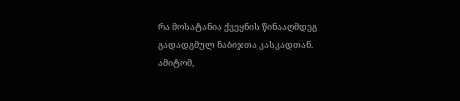რა მოსატანია ქვეყნის წინააღმდეგ გადადგმულ ნაბიჯთა კასკადთან.
ამიტომ,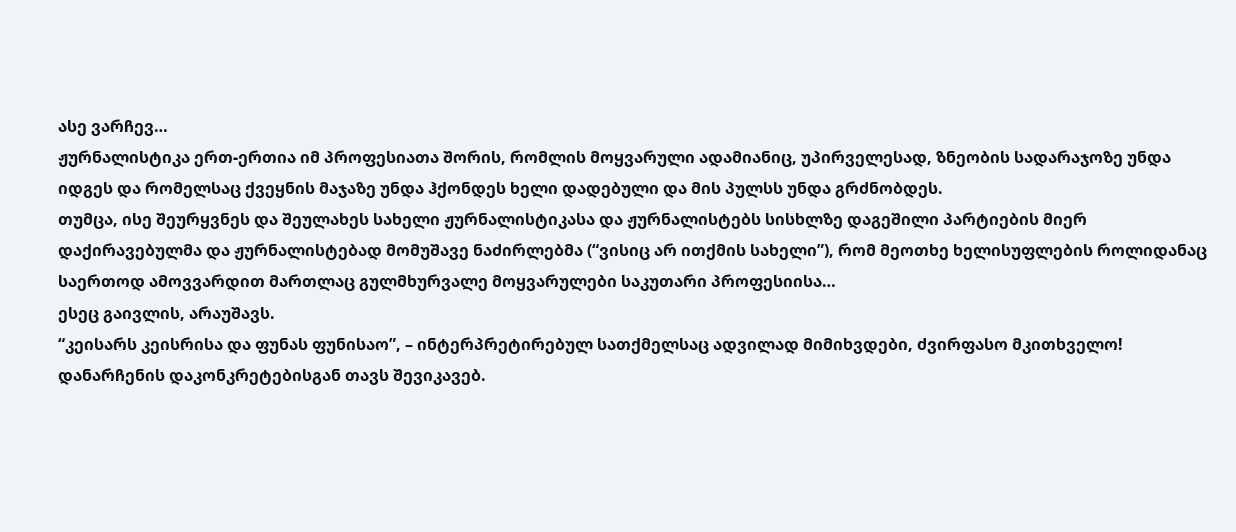ასე ვარჩევ…
ჟურნალისტიკა ერთ-ერთია იმ პროფესიათა შორის, რომლის მოყვარული ადამიანიც, უპირველესად, ზნეობის სადარაჯოზე უნდა იდგეს და რომელსაც ქვეყნის მაჯაზე უნდა ჰქონდეს ხელი დადებული და მის პულსს უნდა გრძნობდეს.
თუმცა, ისე შეურყვნეს და შეულახეს სახელი ჟურნალისტიკასა და ჟურნალისტებს სისხლზე დაგეშილი პარტიების მიერ დაქირავებულმა და ჟურნალისტებად მომუშავე ნაძირლებმა (“ვისიც არ ითქმის სახელი”), რომ მეოთხე ხელისუფლების როლიდანაც საერთოდ ამოვვარდით მართლაც გულმხურვალე მოყვარულები საკუთარი პროფესიისა…
ესეც გაივლის, არაუშავს.
“კეისარს კეისრისა და ფუნას ფუნისაო”, – ინტერპრეტირებულ სათქმელსაც ადვილად მიმიხვდები, ძვირფასო მკითხველო!
დანარჩენის დაკონკრეტებისგან თავს შევიკავებ.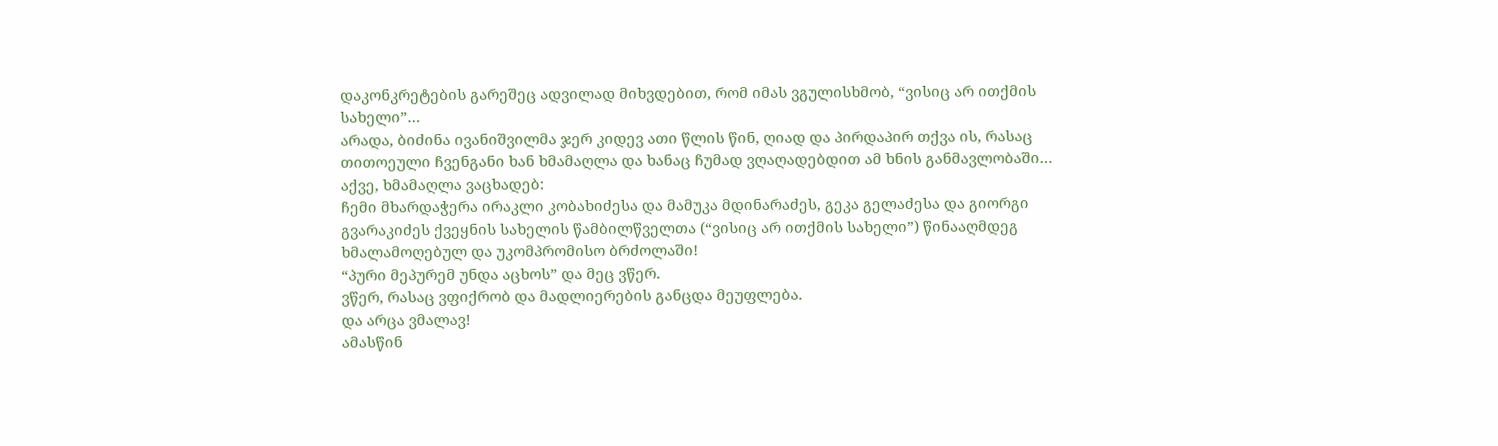დაკონკრეტების გარეშეც ადვილად მიხვდებით, რომ იმას ვგულისხმობ, “ვისიც არ ითქმის სახელი”…
არადა, ბიძინა ივანიშვილმა ჯერ კიდევ ათი წლის წინ, ღიად და პირდაპირ თქვა ის, რასაც თითოეული ჩვენგანი ხან ხმამაღლა და ხანაც ჩუმად ვღაღადებდით ამ ხნის განმავლობაში…
აქვე, ხმამაღლა ვაცხადებ:
ჩემი მხარდაჭერა ირაკლი კობახიძესა და მამუკა მდინარაძეს, გეკა გელაძესა და გიორგი გვარაკიძეს ქვეყნის სახელის წამბილწველთა (“ვისიც არ ითქმის სახელი”) წინააღმდეგ ხმალამოღებულ და უკომპრომისო ბრძოლაში!
“პური მეპურემ უნდა აცხოს” და მეც ვწერ.
ვწერ, რასაც ვფიქრობ და მადლიერების განცდა მეუფლება.
და არცა ვმალავ!
ამასწინ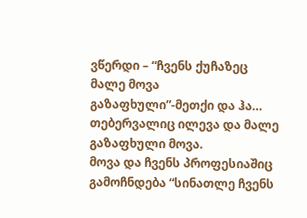ვწერდი – “ჩვენს ქუჩაზეც მალე მოვა გაზაფხული”-მეთქი და ჰა…
თებერვალიც ილევა და მალე გაზაფხული მოვა.
მოვა და ჩვენს პროფესიაშიც გამოჩნდება “სინათლე ჩვენს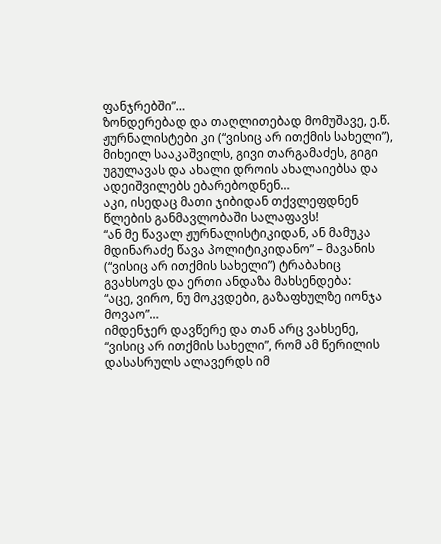ფანჯრებში”…
ზონდერებად და თაღლითებად მომუშავე, ე.წ. ჟურნალისტები კი (“ვისიც არ ითქმის სახელი”), მიხეილ სააკაშვილს, გივი თარგამაძეს, გიგი უგულავას და ახალი დროის ახალაიებსა და ადეიშვილებს ებარებოდნენ…
აკი, ისედაც მათი ჯიბიდან თქვლეფდნენ წლების განმავლობაში სალაფავს!
“ან მე წავალ ჟურნალისტიკიდან, ან მამუკა მდინარაძე წავა პოლიტიკიდანო” – მავანის (“ვისიც არ ითქმის სახელი”) ტრაბახიც გვახსოვს და ერთი ანდაზა მახსენდება:
“აცე, ვირო, ნუ მოკვდები, გაზაფხულზე იონჯა მოვაო”…
იმდენჯერ დავწერე და თან არც ვახსენე, “ვისიც არ ითქმის სახელი”, რომ ამ წერილის დასასრულს ალავერდს იმ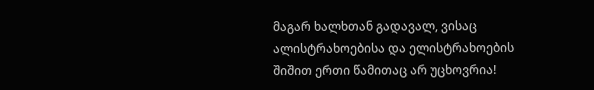მაგარ ხალხთან გადავალ, ვისაც ალისტრახოებისა და ელისტრახოების შიშით ერთი წამითაც არ უცხოვრია!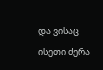და ვისაც ისეთი ძერა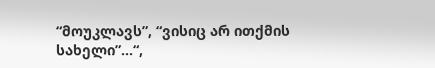“მოუკლავს”, “ვისიც არ ითქმის სახელი”…“,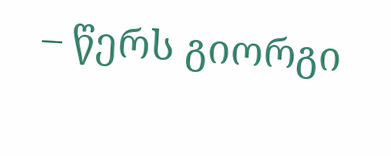– წერს გიორგი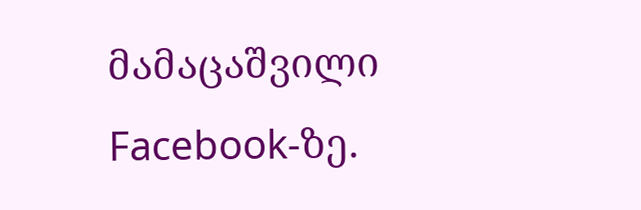მამაცაშვილი Facebook-ზე.